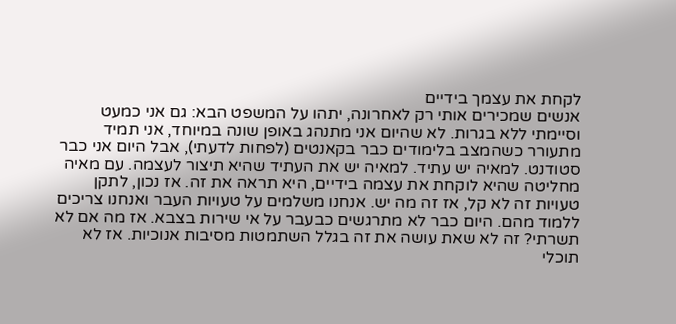לקחת את עצמך בידיים
אנשים שמכירים אותי רק לאחרונה, יתהו על המשפט הבא: גם אני כמעט וסיימתי ללא בגרות. לא שהיום אני מתנהג באופן שונה במיוחד, אני תמיד מתעורר כשהמצב בלימודים כבר בקאנטים (לפחות לדעתי), אבל היום אני כבר סטודנט. למאיה יש עתיד. למאיה יש את העתיד שהיא תיצור לעצמה. עם מאיה מחליטה שהיא לוקחת את עצמה בידיים, היא תראה את זה. אז נכון, לתקן טעויות זה לא קל, אז זה מה יש. אנחנו משלמים על טעויות העבר ואנחנו צריכים ללמוד מהם. היום כבר לא מתרגשים כבעבר על אי שירות בצבא. אז מה אם לא תשרתי? זה לא שאת עושה את זה בגלל השתמטות מסיבות אנוכיות. אז לא תוכלי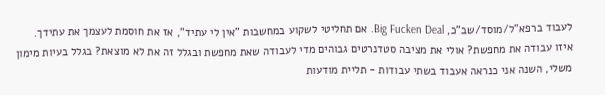לעבוד ברפא"ל/מוסד/שב"כ, Big Fucken Deal. אם תחליטי לשקוע במחשבות "אין לי עתיד", אז את חוסמת לעצמך את עתידך. איזו עבודה את מחפשת? אולי את מציבה סטדנרטים גבוהים מדי לעבודה שאת מחפשת ובגלל זה את לא מוצאת? בגלל בעיות מימון משלי, השנה אני כנראה אעבוד בשתי עבודות - תליית מודעות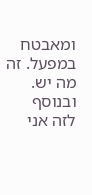ומאבטח במפעל. זה מה יש. ובנוסף לזה אני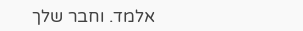אלמד. וחבר שלך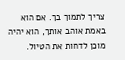צריך לתמוך בך. אם הוא באמת אוהב אותך, הוא יהיה מוכן לדחות את הטיול.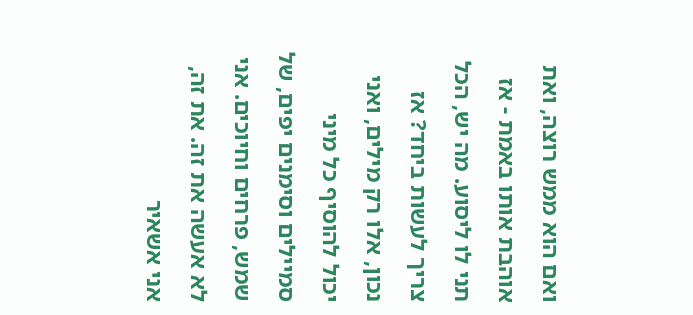ואם הוא ממש רוצה, ואת אוהבת אותו באמת - אז תני לו ליסוע. מה יש, הכל צריך לעשות ביחד? אז נכון, אלו רק מילים, ואני יכול להוסיף כל מיני סמיילים וסימנים יפים, של שמש, פרחים וחיוכים. אני לא אעשה את זה. את זה, אני אשאיר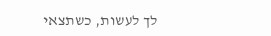לך לעשות, כשתצאי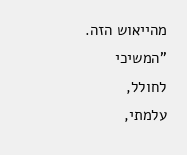מהייאוש הזה. "המשיכי לחולל, עלמתי,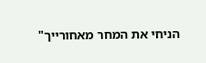הניחי את המחר מאחורייך"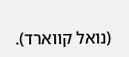(נואל קווארד).